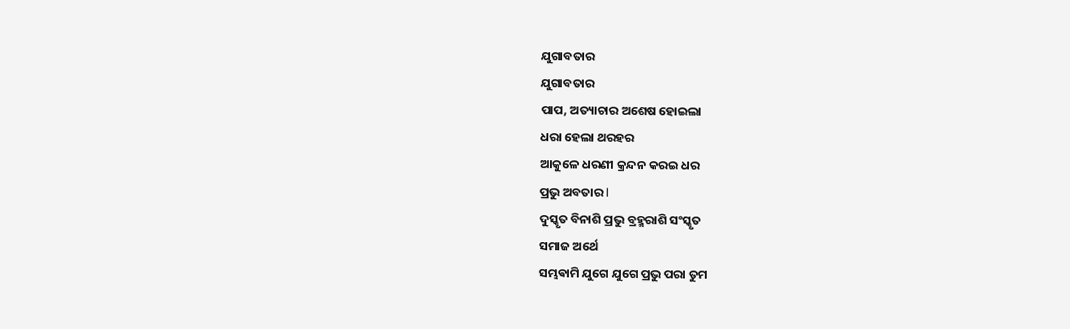ଯୁଗାବତାର
ଯୁଗାବତାର
ପାପ, ଅତ୍ୟାଚାର ଅଶେଷ ହୋଇଲା
ଧରା ହେଲା ଥରହର
ଆକୁଳେ ଧରଣୀ କ୍ରନ୍ଦନ କରଇ ଧର
ପ୍ରଭୁ ଅବତାର l
ଦୁସ୍କୃତ ବିନାଶି ପ୍ରଭୁ ବ୍ରହ୍ମରାଶି ସଂସ୍କୃତ
ସମାଜ ଅର୍ଥେ
ସମ୍ଭଵାମି ଯୁଗେ ଯୁଗେ ପ୍ରଭୁ ପରା ତୁମ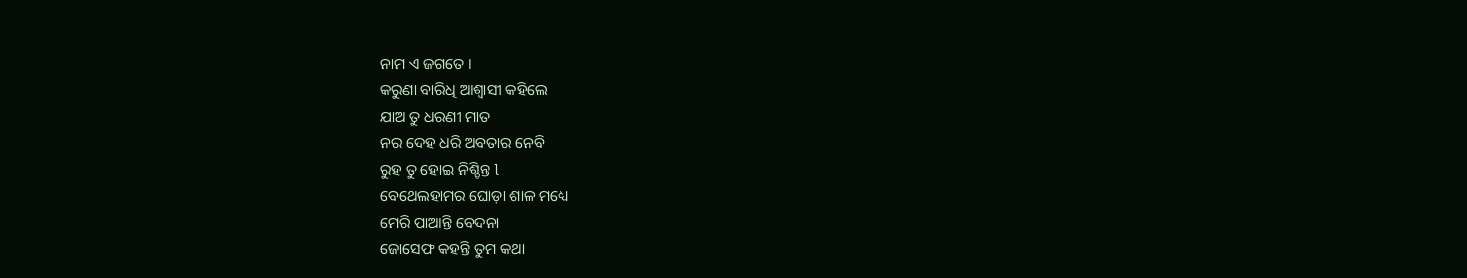ନାମ ଏ ଜଗତେ ।
କରୁଣା ବାରିଧି ଆଶ୍ୱାସୀ କହିଲେ
ଯାଅ ତୁ ଧରଣୀ ମାତ
ନର ଦେହ ଧରି ଅବତାର ନେବି
ରୁହ ତୁ ହୋଇ ନିଶ୍ଚିନ୍ତ l
ବେଥେଲହାମର ଘୋଡ଼ା ଶାଳ ମଧ୍ୟେ
ମେରି ପାଆନ୍ତି ବେଦନା
ଜୋସେଫ କହନ୍ତି ତୁମ କଥା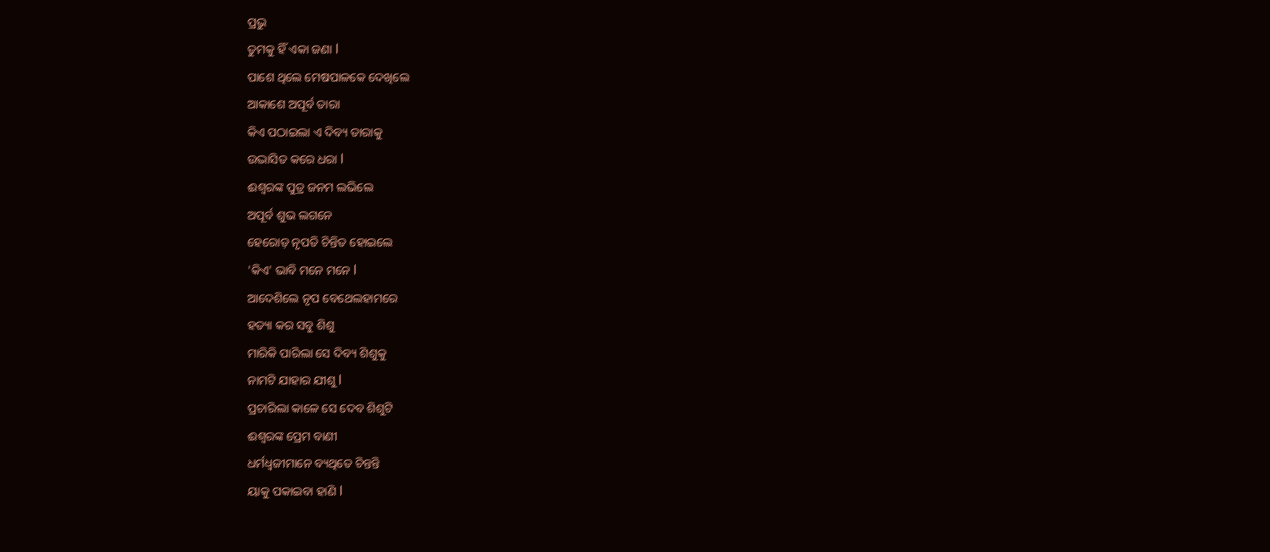ପ୍ରଭୁ
ତୁମକୁ ହିଁ ଏକା ଜଣା l
ପାଶେ ଥିଲେ ମେଷପାଳକେ ଦେଖିଲେ
ଆକାଶେ ଅପୂର୍ବ ତାରା
କିଏ ପଠାଇଲା ଏ ଦିବ୍ୟ ତାରାକୁ
ଉଦ୍ଭାସିତ କରେ ଧରା l
ଈଶ୍ୱରଙ୍କ ପୁତ୍ର ଜନମ ଲଭିଲେ
ଅପୂର୍ବ ଶୁଭ ଲଗନେ
ହେରୋଡ଼ ନୃପତି ଚିନ୍ତିତ ହୋଇଲେ
'କିଏ' ଭାବି ମନେ ମନେ l
ଆଦେଶିଲେ ନୃପ ବେଥେଲହାମରେ
ହତ୍ୟା କର ସବୁ ଶିଶୁ
ମାରିକି ପାରିଲା ସେ ଦିବ୍ୟ ଶିଶୁକୁ
ନାମଟି ଯାହାର ଯୀଶୁ l
ପ୍ରଚାରିଲା କାଳେ ସେ ଦେବ ଶିଶୁଟି
ଈଶ୍ୱରଙ୍କ ପ୍ରେମ ବାଣୀ
ଧର୍ମଧ୍ୱଜୀମାନେ ବ୍ୟଥିତେ ଚିନ୍ତନ୍ତି
ୟାକୁ ପକାଇବା ହାଣି l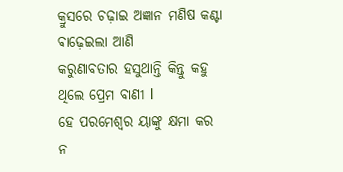କ୍ରୁସରେ ଚଢ଼ାଇ ଅଜ୍ଞାନ ମଣିଷ କଣ୍ଟା
ଵାଢ଼େଇଲା ଆଣି
କରୁଣାବତାର ହସୁଥାନ୍ତି କିନ୍ତୁ କହୁ
ଥିଲେ ପ୍ରେମ ବାଣୀ l
ହେ ପରମେଶ୍ୱର ୟାଙ୍କୁ କ୍ଷମା କର
ନ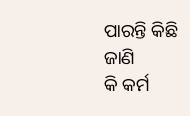ପାରନ୍ତି କିଛି ଜାଣି
କି କର୍ମ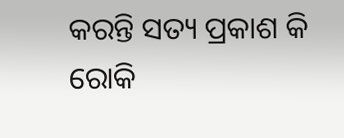କରନ୍ତି ସତ୍ୟ ପ୍ରକାଶ କି
ରୋକି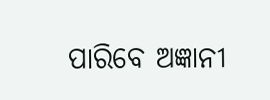ପାରିବେ ଅଜ୍ଞାନୀ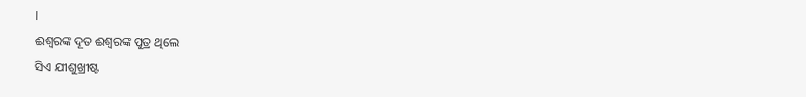l
ଈଶ୍ୱରଙ୍କ ଦୂତ ଈଶ୍ୱରଙ୍କ ପୁତ୍ର ଥିଲେ
ସିଏ ଯୀଶୁଖ୍ରୀଷ୍ଟ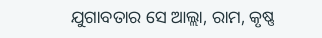ଯୁଗାବତାର ସେ ଆଲ୍ଲା, ରାମ, କୃଷ୍ଣ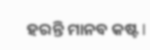ହରନ୍ତି ମାନବ କଷ୍ଟ l